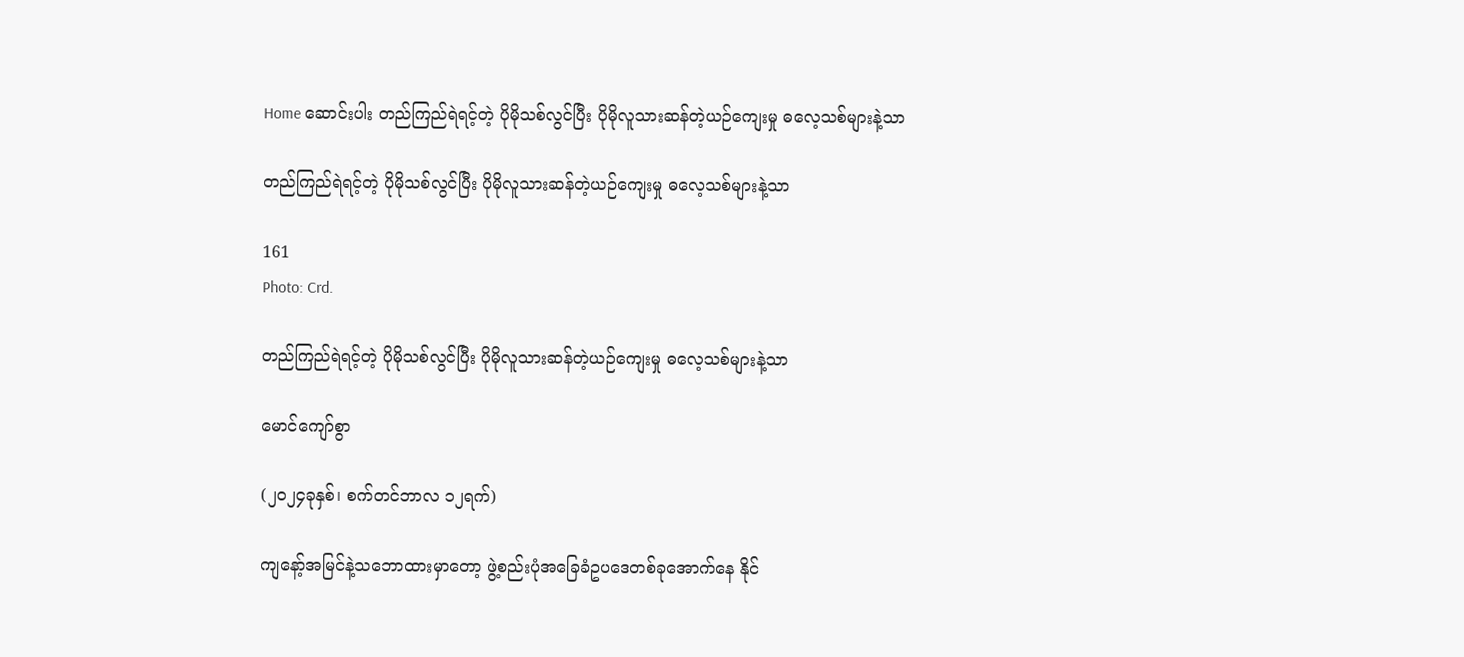Home ဆောင်းပါး တည်ကြည်ရဲရင့်တဲ့ ပိုမိုသစ်လွင်ပြီး ပိုမိုလူသားဆန်တဲ့ယဉ်ကျေးမှု ဓလေ့သစ်များနဲ့သာ

တည်ကြည်ရဲရင့်တဲ့ ပိုမိုသစ်လွင်ပြီး ပိုမိုလူသားဆန်တဲ့ယဉ်ကျေးမှု ဓလေ့သစ်များနဲ့သာ

161
Photo: Crd.

တည်ကြည်ရဲရင့်တဲ့ ပိုမိုသစ်လွင်ပြီး ပိုမိုလူသားဆန်တဲ့ယဉ်ကျေးမှု ဓလေ့သစ်များနဲ့သာ

မောင်ကျော်စွာ

(၂၀၂၄ခုနှစ်၊ စက်တင်ဘာလ ၁၂ရက်)

ကျနော့်အမြင်နဲ့သဘောထားမှာတော့ ဖွဲ့စည်းပုံအခြေခံဥပဒေတစ်ခုအောက်နေ နိုင်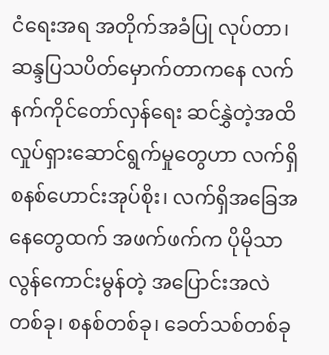ငံရေးအရ အတိုက်အခံပြု လုပ်တာ၊ ဆန္ဒပြသပိတ်မှောက်တာကနေ လက်နက်ကိုင်တော်လှန်ရေး ဆင်နွှဲတဲ့အထိ လှုပ်ရှားဆောင်ရွက်မှုတွေဟာ လက်ရှိစနစ်ဟောင်းအုပ်စိုး၊ လက်ရှိအခြေအနေတွေထက် အဖက်ဖက်က ပိုမိုသာလွန်ကောင်းမွန်တဲ့ အပြောင်းအလဲ တစ်ခု၊ စနစ်တစ်ခု၊ ခေတ်သစ်တစ်ခု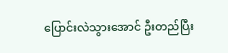ပြောင်းလဲသွားအောင် ဦးတည်ပြီး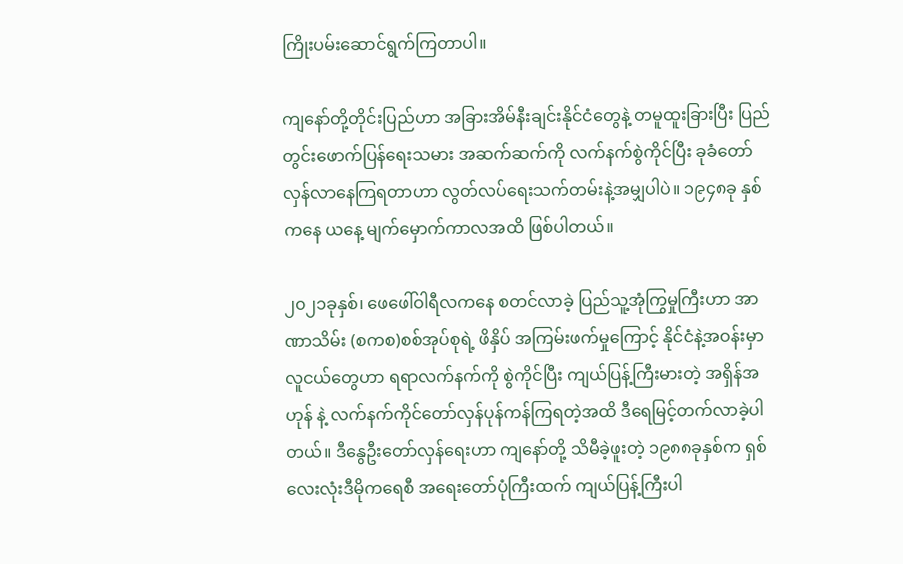ကြိုးပမ်းဆောင်ရွက်ကြတာပါ။

ကျနော်တို့တိုင်းပြည်ဟာ အခြားအိမ်နီးချင်းနိုင်ငံတွေနဲ့ တမူထူးခြားပြီး ပြည်တွင်းဖောက်ပြန်ရေးသမား အဆက်ဆက်ကို လက်နက်စွဲကိုင်ပြီး ခုခံတော်လှန်လာနေကြရတာဟာ လွတ်လပ်ရေးသက်တမ်းနဲ့အမျှပါပဲ။ ၁၉၄၈ခု နှစ်ကနေ ယနေ့ မျက်မှောက်ကာလအထိ ဖြစ်ပါတယ်။

၂၀၂၁ခုနှစ်၊ ဖေဖေါ်ဝါရီလကနေ စတင်လာခဲ့ ပြည်သူ့အုံကြွမှုကြီးဟာ အာဏာသိမ်း (စကစ)စစ်အုပ်စုရဲ့ ဖိနှိပ် အကြမ်းဖက်မှုကြောင့် နိုင်ငံနဲ့အဝန်းမှာ လူငယ်တွေဟာ ရရာလက်နက်ကို စွဲကိုင်ပြီး ကျယ်ပြန့်ကြီးမားတဲ့ အရှိန်အဟုန် နဲ့ လက်နက်ကိုင်တော်လှန်ပုန်ကန်ကြရတဲ့အထိ ဒီရေမြင့်တက်လာခဲ့ပါတယ်။ ဒီနွေဦးတော်လှန်ရေးဟာ ကျနော်တို့ သိမီခဲ့ဖူးတဲ့ ၁၉၈၈ခုနှစ်က ရှစ်လေးလုံးဒီမိုကရေစီ အရေးတော်ပုံကြီးထက် ကျယ်ပြန့်ကြီးပါ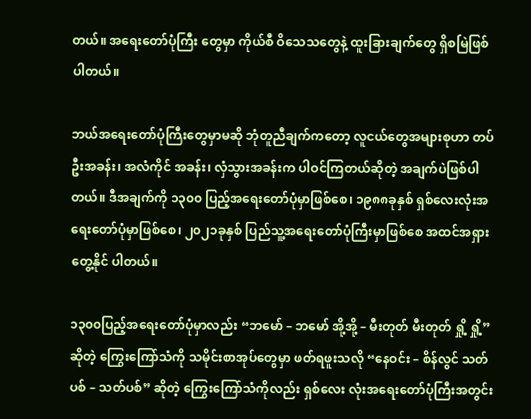တယ်။ အရေးတော်ပုံကြီး တွေမှာ ကိုယ်စီ ဝိသေသတွေနဲ့ ထူးခြားချက်တွေ ရှိစမြဲဖြစ်ပါတယ်။

ဘယ်အရေးတော်ပုံကြီးတွေမှာမဆို ဘုံတူညီချက်ကတော့ လူငယ်တွေအများစုဟာ တပ်ဦးအခန်း၊ အလံကိုင် အခန်း၊ လှံသွားအခန်းက ပါဝင်ကြတယ်ဆိုတဲ့ အချက်ပဲဖြစ်ပါတယ်။ ဒီအချက်ကို ၁၃၀၀ ပြည့်အရေးတော်ပုံမှာဖြစ်စေ၊ ၁၉၈၈ခုနှစ် ရှစ်လေးလုံးအရေးတော်ပုံမှာဖြစ်စေ၊ ၂၀၂၁ခုနှစ် ပြည်သူ့အရေးတော်ပုံကြီးမှာဖြစ်စေ အထင်အရှား တွေ့နိုင် ပါတယ်။

၁၃၀၀ပြည့်အရေးတော်ပုံမှာလည်း “ဘမော် – ဘမော် အို့အို့ – မီးတုတ် မီးတုတ် ရှို့ ရှို့” ဆိုတဲ့ ကြွေးကြော်သံကို သမိုင်းစာအုပ်တွေမှာ ဖတ်ရဖူးသလို “နေဝင်း – စိန်လွင် သတ်ပစ် – သတ်ပစ်” ဆိုတဲ့ ကြွေးကြော်သံကိုလည်း ရှစ်လေး လုံးအရေးတော်ပုံကြီးအတွင်း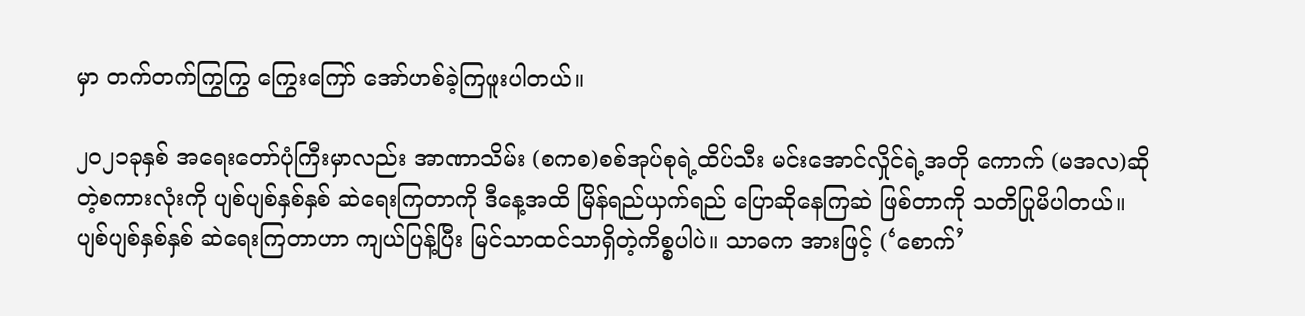မှာ တက်တက်ကြွကြွ ကြွေးကြော် အော်ဟစ်ခဲ့ကြဖူးပါတယ်။

၂၀၂၁ခုနှစ် အရေးတော်ပုံကြီးမှာလည်း အာဏာသိမ်း (စကစ)စစ်အုပ်စုရဲ့ထိပ်သီး မင်းအောင်လှိုင်ရဲ့အတို ကောက် (မအလ)ဆိုတဲ့စကားလုံးကို ပျစ်ပျစ်နှစ်နှစ် ဆဲရေးကြတာကို ဒီနေ့အထိ မြိန်ရည်ယှက်ရည် ပြောဆိုနေကြဆဲ ဖြစ်တာကို သတိပြုမိပါတယ်။ ပျစ်ပျစ်နှစ်နှစ် ဆဲရေးကြတာဟာ ကျယ်ပြန့်ပြီး မြင်သာထင်သာရှိတဲ့ကိစ္စပါပဲ။ သာဓက အားဖြင့် (‘စောက်’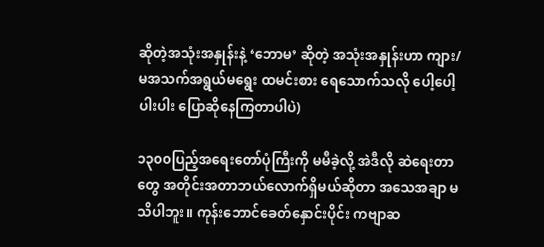ဆိုတဲ့အသုံးအနှုန်းနဲ့ ‘ဘောမ’ ဆိုတဲ့ အသုံးအနှုန်းဟာ ကျား/မအသက်အရွယ်မရွေး ထမင်းစား ရေသောက်သလို ပေါ့ပေါ့ပါးပါး ပြောဆိုနေကြတာပါပဲ)

၁၃၀၀ပြည့်အရေးတော်ပုံကြီးကို မမီခဲ့လို့ အဲဒီလို ဆဲရေးတာတွေ အတိုင်းအတာဘယ်လောက်ရှိမယ်ဆိုတာ အသေအချာ မသိပါဘူး။ ကုန်းဘောင်ခေတ်နှောင်းပိုင်း ကဗျာဆ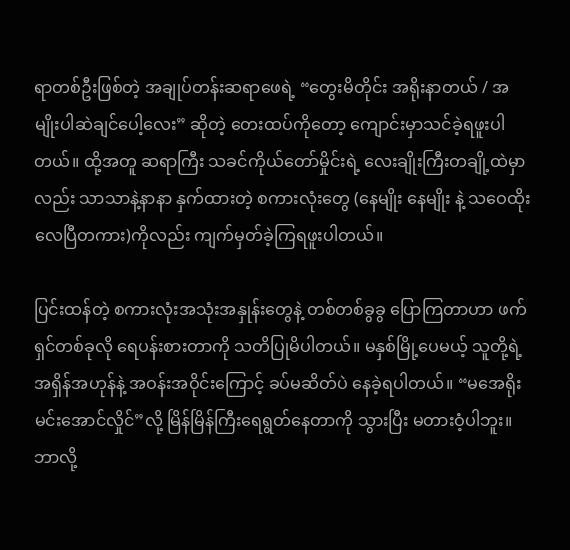ရာတစ်ဦးဖြစ်တဲ့ အချုပ်တန်းဆရာဖေရဲ့ “တွေးမိတိုင်း အရိုးနာတယ် / အမျိုးပါဆဲချင်ပေါ့လေး” ဆိုတဲ့ တေးထပ်ကိုတော့ ကျောင်းမှာသင်ခဲ့ရဖူးပါတယ်။ ထို့အတူ ဆရာကြီး သခင်ကိုယ်တော်မှိုင်းရဲ့ လေးချိုးကြီးတချို့ထဲမှာလည်း သာသာနဲ့နာနာ နှက်ထားတဲ့ စကားလုံးတွေ (နေမျိုး နေမျိုး နဲ့ သဝေထိုးလေပြီတကား)ကိုလည်း ကျက်မှတ်ခဲ့ကြရဖူးပါတယ်။

ပြင်းထန်တဲ့ စကားလုံးအသုံးအနှုန်းတွေနဲ့ တစ်တစ်ခွခွ ပြောကြတာဟာ ဖက်ရှင်တစ်ခုလို ရေပန်းစားတာကို သတိပြုမိပါတယ်။ မနှစ်မြို့ပေမယ့် သူတို့ရဲ့အရှိန်အဟုန်နဲ့ အဝန်းအဝိုင်းကြောင့် ခပ်မဆိတ်ပဲ နေခဲ့ရပါတယ်။ “မအေရိုး မင်းအောင်လှိုင်”လို့ မြိန်မြိန်ကြီးရေရွတ်နေတာကို သွားပြီး မတားဝံ့ပါဘူး။ ဘာလို့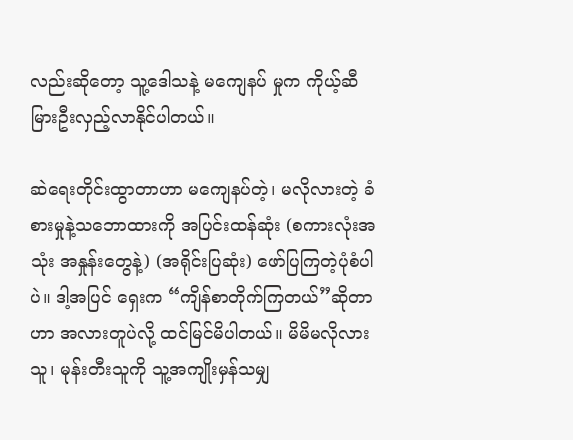လည်းဆိုတော့ သူ့ဒေါသနဲ့ မကျေနပ် မှုက ကိုယ့်ဆီ မြားဦးလှည့်လာနိုင်ပါတယ်။

ဆဲရေးတိုင်းထွာတာဟာ မကျေနပ်တဲ့၊ မလိုလားတဲ့ ခံစားမှုနဲ့သဘောထားကို အပြင်းထန်ဆုံး (စကားလုံးအသုံး အနှုန်းတွေနဲ့) (အရိုင်းပြဆုံး) ဖော်ပြကြတဲ့ပုံစံပါပဲ။ ဒါ့အပြင် ရှေးက “ကျိန်စာတိုက်ကြတယ်”ဆိုတာဟာ အလားတူပဲလို့ ထင်မြင်မိပါတယ်။ မိမိမလိုလားသူ၊ မုန်းတီးသူကို သူ့အကျိုးမှန်သမျှ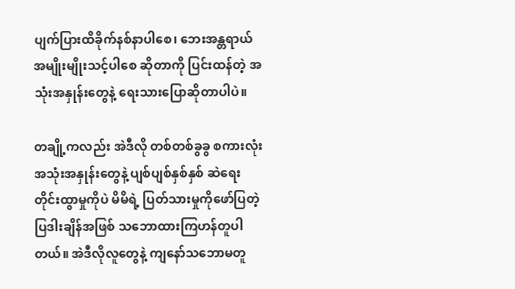ပျက်ပြားထိခိုက်နစ်နာပါစေ၊ ဘေးအန္တရာယ် အမျိုးမျိုးသင့်ပါစေ ဆိုတာကို ပြင်းထန်တဲ့ အသုံးအနှုန်းတွေနဲ့ ရေးသားပြောဆိုတာပါပဲ။

တချို့ကလည်း အဲဒီလို တစ်တစ်ခွခွ စကားလုံးအသုံးအနှုန်းတွေနဲ့ ပျစ်ပျစ်နှစ်နှစ် ဆဲရေးတိုင်းထွာမှုကိုပဲ မိမိရဲ့ ပြတ်သားမှုကိုဖော်ပြတဲ့ ပြဒါးချိန်အဖြစ် သဘောထားကြဟန်တူပါတယ်။ အဲဒီလိုလူတွေနဲ့ ကျနော်သဘောမတူ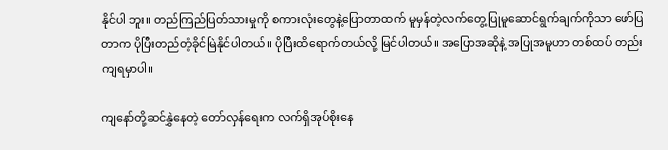နိုင်ပါ ဘူး။ တည်ကြည်ပြတ်သားမှုကို စကားလုံးတွေနဲ့ပြောတာထက် မူမှန်တဲ့လက်တွေ့ပြုမူဆောင်ရွက်ချက်ကိုသာ ဖော်ပြ တာက ပိုပြီးတည်တံ့ခိုင်မြဲနိုင်ပါတယ်။ ပိုပြီးထိရောက်တယ်လို့ မြင်ပါတယ်။ အပြောအဆိုနဲ့ အပြုအမူဟာ တစ်ထပ် တည်းကျရမှာပါ။

ကျနော်တို့ဆင်နွှဲနေတဲ့ တော်လှန်ရေးက လက်ရှိအုပ်စိုးနေ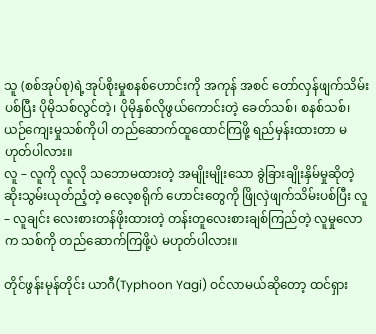သူ (စစ်အုပ်စု)ရဲ့အုပ်စိုးမှုစနစ်ဟောင်းကို အကုန် အစင် တော်လှန်ဖျက်သိမ်းပစ်ပြီး ပိုမိုသစ်လွင်တဲ့၊ ပိုမိုနှစ်လိုဖွယ်ကောင်းတဲ့ ခေတ်သစ်၊ စနစ်သစ်၊ ယဉ်ကျေးမှုသစ်ကိုပါ တည်ဆောက်ထူထောင်ကြဖို့ ရည်မှန်းထားတာ မဟုတ်ပါလား။
လူ – လူကို လူလို သဘောမထားတဲ့ အမျိုးမျိုးသော ခွဲခြားချိုးနှိမ်မှုဆိုတဲ့ ဆိုးသွမ်းယုတ်ညံ့တဲ့ ဓလေ့စရိုက် ဟောင်းတွေကို ဖြိုလှဲဖျက်သိမ်းပစ်ပြီး လူ – လူချင်း လေးစားတန်ဖိုးထားတဲ့ တန်းတူလေးစားချစ်ကြည်တဲ့ လူမှုလောက သစ်ကို တည်ဆောက်ကြဖို့ပဲ မဟုတ်ပါလား။

တိုင်ဖွန်းမုန်တိုင်း ယာဂီ(Typhoon Yagi) ဝင်လာမယ်ဆိုတော့ ထင်ရှား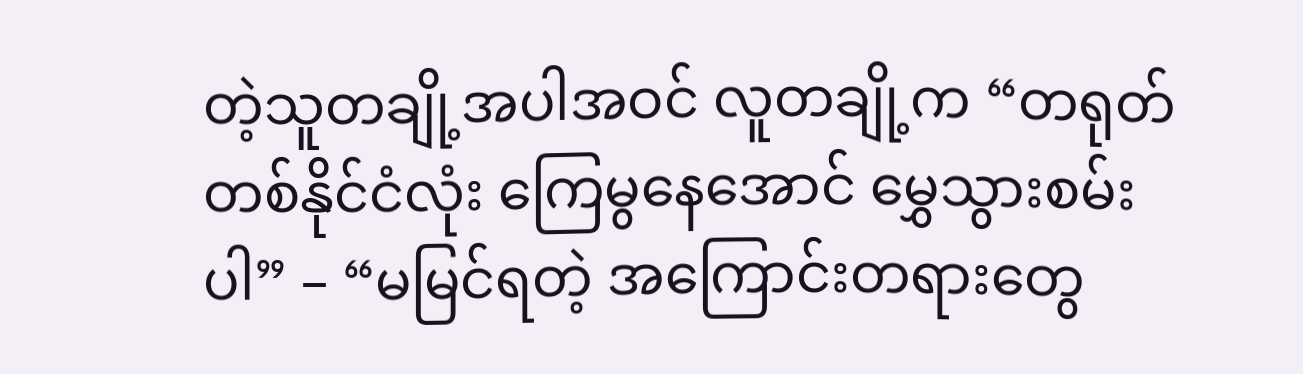တဲ့သူတချို့အပါအဝင် လူတချို့က “တရုတ်တစ်နိုင်ငံလုံး ကြေမွနေအောင် မွှေသွားစမ်းပါ” – “မမြင်ရတဲ့ အကြောင်းတရားတွေ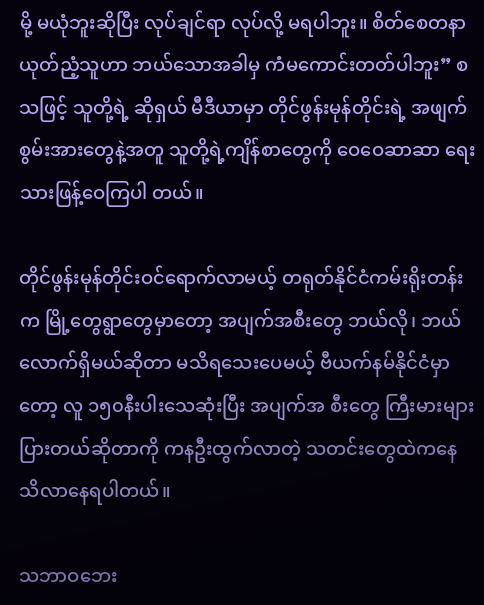မို့ မယုံဘူးဆိုပြီး လုပ်ချင်ရာ လုပ်လို့ မရပါဘူး။ စိတ်စေတနာ ယုတ်ညံ့သူဟာ ဘယ်သောအခါမှ ကံမကောင်းတတ်ပါဘူး” စသဖြင့် သူတို့ရဲ့ ဆိုရှယ် မီဒီယာမှာ တိုင်ဖွန်းမုန်တိုင်းရဲ့ အဖျက်စွမ်းအားတွေနဲ့အတူ သူတို့ရဲ့ကျိန်စာတွေကို ဝေဝေဆာဆာ ရေးသားဖြန့်ဝေကြပါ တယ်။

တိုင်ဖွန်းမုန်တိုင်းဝင်ရောက်လာမယ့် တရုတ်နိုင်ငံကမ်းရိုးတန်းက မြို့တွေရွာတွေမှာတော့ အပျက်အစီးတွေ ဘယ်လို၊ ဘယ်လောက်ရှိမယ်ဆိုတာ မသိရသေးပေမယ့် ဗီယက်နမ်နိုင်ငံမှာတော့ လူ ၁၅၀နီးပါးသေဆုံးပြီး အပျက်အ စီးတွေ ကြီးမားများပြားတယ်ဆိုတာကို ကနဦးထွက်လာတဲ့ သတင်းတွေထဲကနေ သိလာနေရပါတယ်။

သဘာဝဘေး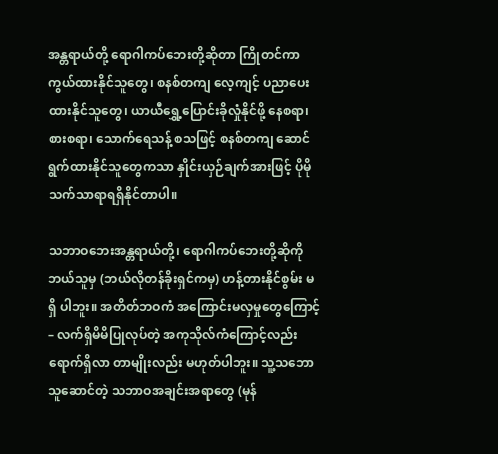အန္တရာယ်တို့ ရောဂါကပ်ဘေးတို့ဆိုတာ ကြိုတင်ကာကွယ်ထားနိုင်သူတွေ၊ စနစ်တကျ လေ့ကျင့် ပညာပေးထားနိုင်သူတွေ၊ ယာယီရွှေ့ပြောင်းခိုလှုံနိုင်ဖို့ နေစရာ၊ စားစရာ၊ သောက်ရေသန့် စသဖြင့် စနစ်တကျ ဆောင် ရွက်ထားနိုင်သူတွေကသာ နှိုင်းယှဉ်ချက်အားဖြင့် ပိုမို သက်သာရာရရှိနိုင်တာပါ။

သဘာဝဘေးအန္တရာယ်တို့၊ ရောဂါကပ်ဘေးတို့ဆိုကို ဘယ်သူမှ (ဘယ်လိုတန်ခိုးရှင်ကမှ) ဟန့်တားနိုင်စွမ်း မရှိ ပါဘူး။ အတိတ်ဘဝကံ အကြောင်းမလှမှုတွေကြောင့် – လက်ရှိမိမိပြုလုပ်တဲ့ အကုသိုလ်ကံကြောင့်လည်း ရောက်ရှိလာ တာမျိုးလည်း မဟုတ်ပါဘူး။ သူ့သဘောသူဆောင်တဲ့ သဘာဝအချင်းအရာတွေ (မုန်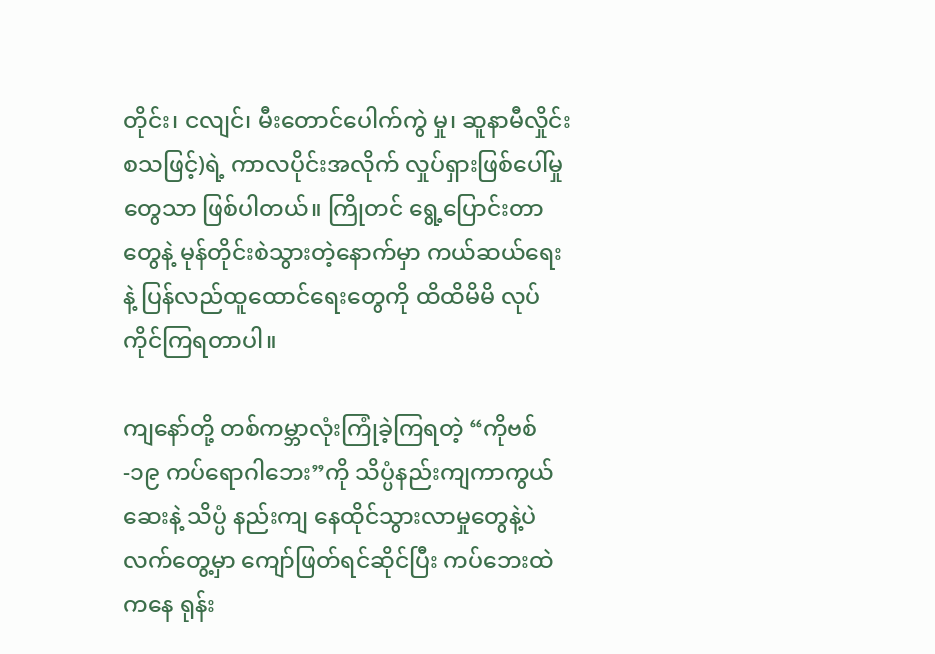တိုင်း၊ ငလျင်၊ မီးတောင်ပေါက်ကွဲ မှု၊ ဆူနာမီလှိုင်း စသဖြင့်)ရဲ့ ကာလပိုင်းအလိုက် လှုပ်ရှားဖြစ်ပေါ်မှုတွေသာ ဖြစ်ပါတယ်။ ကြိုတင် ရွေ့ပြောင်းတာတွေနဲ့ မုန်တိုင်းစဲသွားတဲ့နောက်မှာ ကယ်ဆယ်ရေးနဲ့ ပြန်လည်ထူထောင်ရေးတွေကို ထိထိမိမိ လုပ်ကိုင်ကြရတာပါ။

ကျနော်တို့ တစ်ကမ္ဘာလုံးကြုံခဲ့ကြရတဲ့ “ကိုဗစ်-၁၉ ကပ်ရောဂါဘေး”ကို သိပ္ပံနည်းကျကာကွယ်ဆေးနဲ့ သိပ္ပံ နည်းကျ နေထိုင်သွားလာမှုတွေနဲ့ပဲ လက်တွေ့မှာ ကျော်ဖြတ်ရင်ဆိုင်ပြီး ကပ်ဘေးထဲကနေ ရုန်း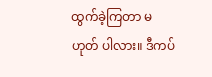ထွက်ခဲ့ကြတာ မဟုတ် ပါလား။ ဒီကပ်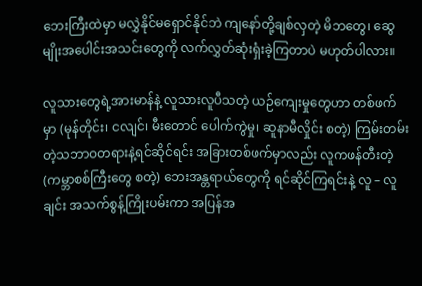ဘေးကြီးထဲမှာ မလွှဲနိုင်မရှောင်နိုင်ဘဲ ကျနော်တို့ချစ်လှတဲ့ မိဘတွေ၊ ဆွေမျိုးအပေါင်းအသင်းတွေကို လက်လွှတ်ဆုံးရှံးခဲ့ကြတာပဲ မဟုတ်ပါလား။

လူသားတွေရဲ့အားမာန်နဲ့ လူသားလူပီသတဲ့ ယဉ်ကျေးမှုတွေဟာ တစ်ဖက်မှာ (မုန်တိုင်း၊ ငလျင်၊ မီးတောင် ပေါက်ကွဲမှု၊ ဆူနာမီလှိုင်း စတဲ့) ကြမ်းတမ်းတဲ့သဘာဝတရားနဲ့ရင်ဆိုင်ရင်း အခြားတစ်ဖက်မှာလည်း လူကဖန်တီးတဲ့ (ကမ္ဘာစစ်ကြီးတွေ စတဲ့) ဘေးအန္တရာယ်တွေကို ရင်ဆိုင်ကြရင်းနဲ့ လူ – လူချင်း အသက်စွန့်ကြိုးပမ်းကာ အပြန်အ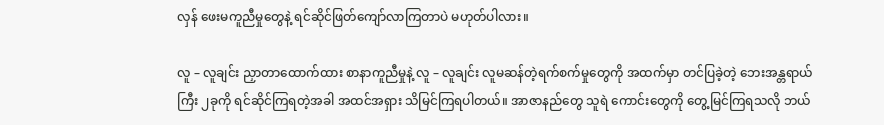လှန် ဖေးမကူညီမှုတွေနဲ့ ရင်ဆိုင်ဖြတ်ကျော်လာကြတာပဲ မဟုတ်ပါလား။

လူ – လူချင်း ညှာတာထောက်ထား စာနာကူညီမှုနဲ့ လူ – လူချင်း လူမဆန်တဲ့ရက်စက်မှုတွေကို အထက်မှာ တင်ပြခဲ့တဲ့ ဘေးအန္တရာယ်ကြီး ၂ခုကို ရင်ဆိုင်ကြရတဲ့အခါ အထင်အရှား သိမြင်ကြရပါတယ်။ အာဇာနည်တွေ သူရဲ ကောင်းတွေကို တွေ့မြင်ကြရသလို ဘယ်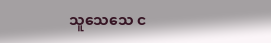သူသေသေ င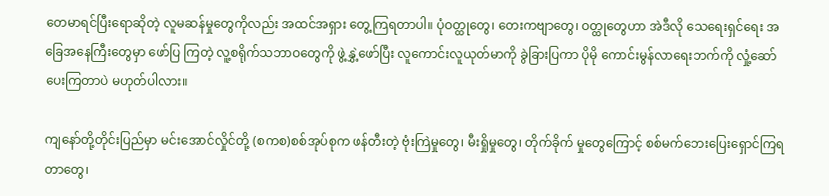တေမာရင်ပြီးရောဆိုတဲ့ လူမဆန်မှုတွေကိုလည်း အထင်အရှား တွေ့ကြရတာပါ။ ပုံဝတ္ထုတွေ၊ တေးကဗျာတွေ၊ ဝတ္ထုတွေဟာ အဲဒီလို သေရေးရှင်ရေး အခြေအနေကြီးတွေမှာ ဖော်ပြ ကြတဲ့ လူ့စရိုက်သဘာဝတွေကို ဖွဲ့နွှဲ့ဖော်ပြီး လူကောင်းလူယုတ်မာကို ခွဲခြားပြကာ ပိုမို ကောင်းမွန်လာရေးဘက်ကို လှုံ့ဆော်ပေးကြတာပဲ မဟုတ်ပါလား။

ကျနော်တို့တိုင်းပြည်မှာ မင်းအောင်လှိုင်တို့ (စကစ)စစ်အုပ်စုက ဖန်တီးတဲ့ ဗုံးကြဲမှုတွေ၊ မီးရှိုမှုတွေ၊ တိုက်ခိုက် မှုတွေကြောင့် စစ်မက်ဘေးပြေးရှောင်ကြရတာတွေ၊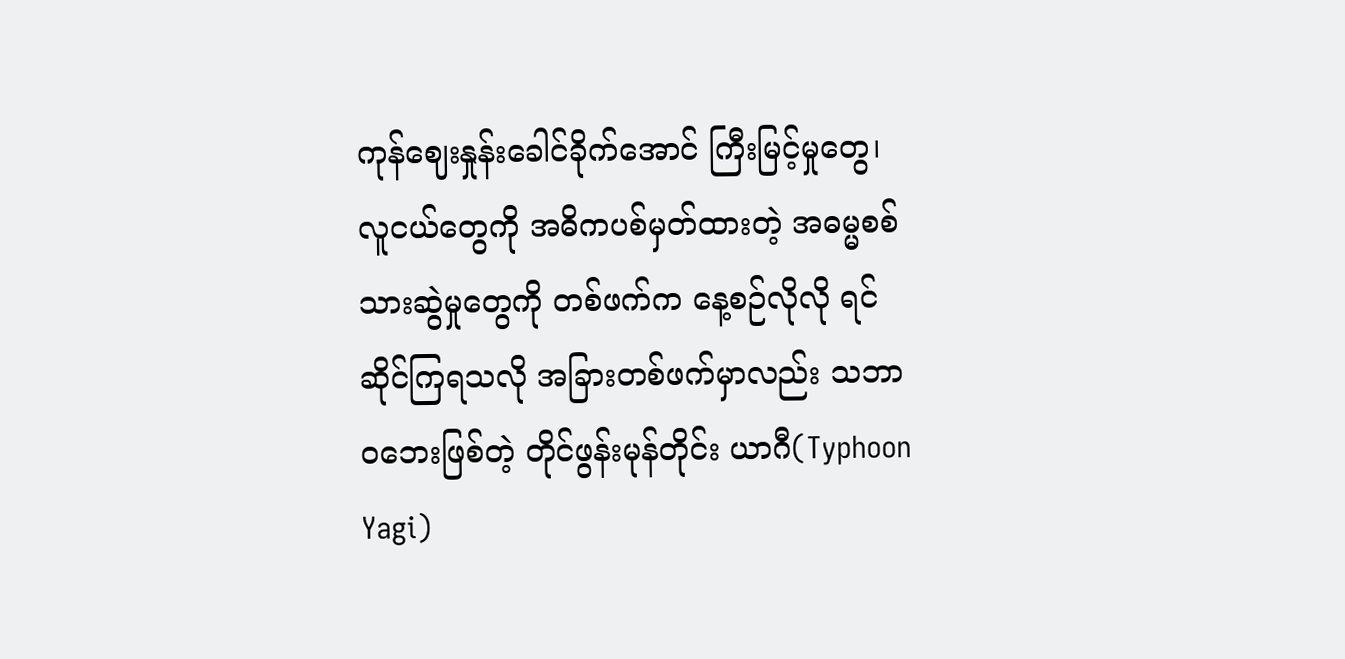ကုန်ဈေးနှုန်းခေါင်ခိုက်အောင် ကြီးမြင့်မှုတွေ၊ လူငယ်တွေကို အဓိကပစ်မှတ်ထားတဲ့ အဓမ္မစစ်သားဆွဲမှုတွေကို တစ်ဖက်က နေ့စဉ်လိုလို ရင်ဆိုင်ကြရသလို အခြားတစ်ဖက်မှာလည်း သဘာဝဘေးဖြစ်တဲ့ တိုင်ဖွန်းမုန်တိုင်း ယာဂီ(Typhoon Yagi)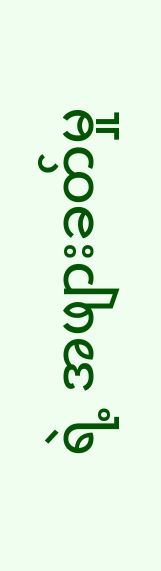ရဲ့ အဖျားခတ်မှု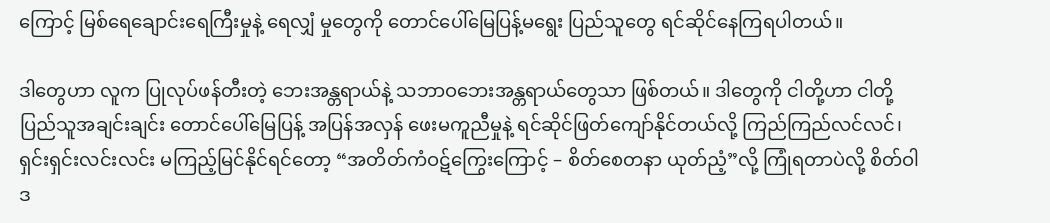ကြောင့် မြစ်ရေချောင်းရေကြီးမှုနဲ့ ရေလျှံ မှုတွေကို တောင်ပေါ်မြေပြန့်မရွေး ပြည်သူတွေ ရင်ဆိုင်နေကြရပါတယ်။

ဒါတွေဟာ လူက ပြုလုပ်ဖန်တီးတဲ့ ဘေးအန္တရာယ်နဲ့ သဘာဝဘေးအန္တရာယ်တွေသာ ဖြစ်တယ်။ ဒါတွေကို ငါတို့ဟာ ငါတို့ပြည်သူအချင်းချင်း တောင်ပေါ်မြေပြန့် အပြန်အလှန် ဖေးမကူညီမှုနဲ့ ရင်ဆိုင်ဖြတ်ကျော်နိုင်တယ်လို့ ကြည်ကြည်လင်လင်၊ ရှင်းရှင်းလင်းလင်း မကြည့်မြင်နိုင်ရင်တော့ “အတိတ်ကံဝဋ်ကြွေးကြောင့် – စိတ်စေတနာ ယုတ်ညံ့”လို့ ကြုံရတာပဲလို့ စိတ်ဝါဒ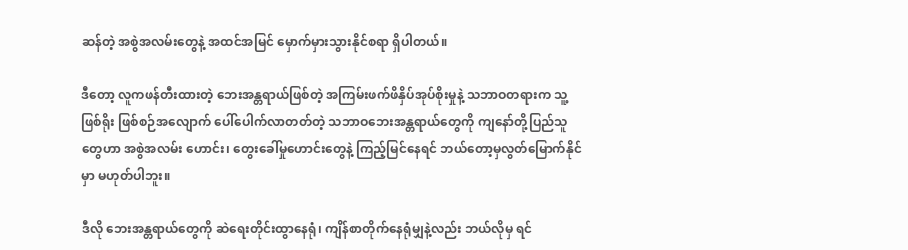ဆန်တဲ့ အစွဲအလမ်းတွေနဲ့ အထင်အမြင် မှောက်မှားသွားနိုင်စရာ ရှိပါတယ်။

ဒီတော့ လူကဖန်တီးထားတဲ့ ဘေးအန္တရာယ်ဖြစ်တဲ့ အကြမ်းဖက်ဖိနှိပ်အုပ်စိုးမှုနဲ့ သဘာဝတရားက သူ့ဖြစ်ရိုး ဖြစ်စဉ်အလျောက် ပေါ်ပေါက်လာတတ်တဲ့ သဘာဝဘေးအန္တရာယ်တွေကို ကျနော်တို့ပြည်သူတွေဟာ အစွဲအလမ်း ဟောင်း၊ တွေးခေါ်မှုဟောင်းတွေနဲ့ ကြည့်မြင်နေရင် ဘယ်တော့မှလွတ်မြောက်နိုင်မှာ မဟုတ်ပါဘူး။

ဒီလို ဘေးအန္တရာယ်တွေကို ဆဲရေးတိုင်းထွာနေရုံ၊ ကျိန်စာတိုက်နေရုံမျှနဲ့လည်း ဘယ်လိုမှ ရင်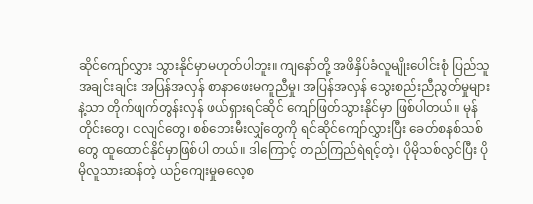ဆိုင်ကျော်လွှား သွားနိုင်မှာမဟုတ်ပါဘူး။ ကျနော်တို့ အဖိနှိပ်ခံလူမျိုးပေါင်းစုံ ပြည်သူအချင်းချင်း အပြန်အလှန် စာနာဖေးမကူညီမှု၊ အပြန်အလှန် သွေးစည်းညီညွတ်မှုများနဲ့သာ တိုက်ဖျက်တွန်းလှန် ဖယ်ရှားရင်ဆိုင် ကျော်ဖြတ်သွားနိုင်မှာ ဖြစ်ပါတယ်။ မုန်တိုင်းတွေ၊ ငလျင်တွေ၊ စစ်ဘေးမီးလျှံတွေကို ရင်ဆိုင်ကျော်လွှားပြီး ခေတ်စနစ်သစ်တွေ ထူထောင်နိုင်မှာဖြစ်ပါ တယ်။ ဒါကြောင့် တည်ကြည်ရဲရင့်တဲ့၊ ပိုမိုသစ်လွင်ပြီး ပိုမိုလူသားဆန်တဲ့ ယဉ်ကျေးမှုဓလေ့စ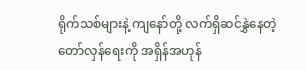ရိုက်သစ်များနဲ့ ကျနော်တို့ လက်ရှိဆင်နွှဲနေတဲ့ တော်လှန်ရေးကို အရှိန်အဟုန်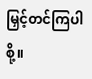မြှင့်တင်ကြပါစို့။